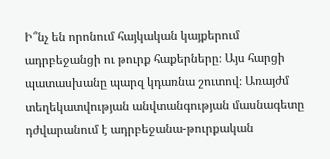Ի՞նչ են որոնում հայկական կայքերում ադրբեջանցի ու թուրք հաքերները։ Այս հարցի պատասխանը պարզ կդառնա շուտով։ Առայժմ տեղեկատվության անվտանգության մասնագետը դժվարանում է ադրբեջանա-թուրքական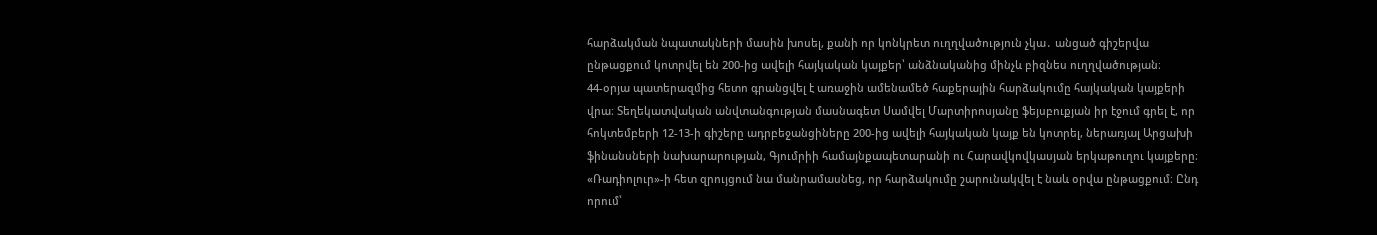հարձակման նպատակների մասին խոսել, քանի որ կոնկրետ ուղղվածություն չկա․ անցած գիշերվա ընթացքում կոտրվել են 200-ից ավելի հայկական կայքեր՝ անձնականից մինչև բիզնես ուղղվածության։
44-օրյա պատերազմից հետո գրանցվել է առաջին ամենամեծ հաքերային հարձակումը հայկական կայքերի վրա։ Տեղեկատվական անվտանգության մասնագետ Սամվել Մարտիրոսյանը ֆեյսբուքյան իր էջում գրել է, որ հոկտեմբերի 12-13-ի գիշերը ադրբեջանցիները 200-ից ավելի հայկական կայք են կոտրել, ներառյալ Արցախի ֆինանսների նախարարության, Գյումրիի համայնքապետարանի ու Հարավկովկասյան երկաթուղու կայքերը։
«Ռադիոլուր»-ի հետ զրույցում նա մանրամասնեց, որ հարձակումը շարունակվել է նաև օրվա ընթացքում։ Ընդ որում՝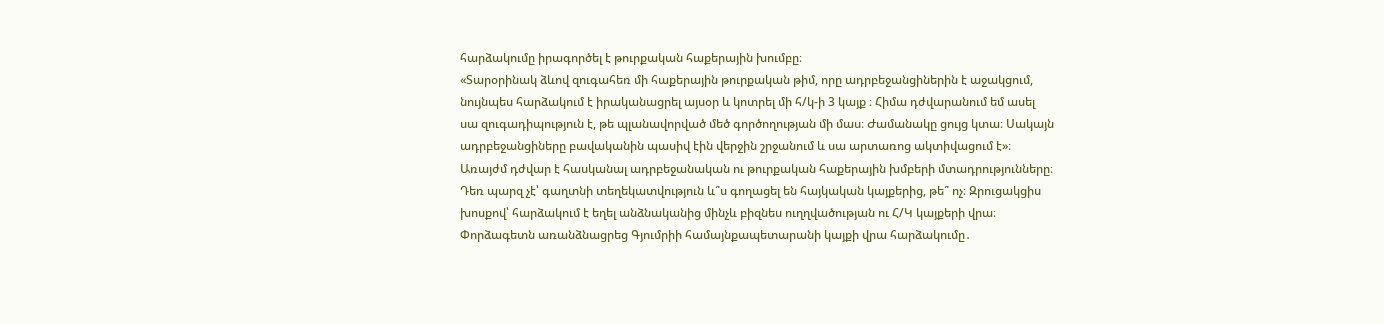հարձակումը իրագործել է թուրքական հաքերային խումբը։
«Տարօրինակ ձևով զուգահեռ մի հաքերային թուրքական թիմ, որը ադրբեջանցիներին է աջակցում, նույնպես հարձակում է իրականացրել այսօր և կոտրել մի հ/կ-ի 3 կայք ։ Հիմա դժվարանում եմ ասել սա զուգադիպություն է, թե պլանավորված մեծ գործողության մի մաս։ Ժամանակը ցույց կտա։ Սակայն ադրբեջանցիները բավականին պասիվ էին վերջին շրջանում և սա արտառոց ակտիվացում է»։
Առայժմ դժվար է հասկանալ ադրբեջանական ու թուրքական հաքերային խմբերի մտադրությունները։ Դեռ պարզ չէ՝ գաղտնի տեղեկատվություն և՞ս գողացել են հայկական կայքերից, թե՞ ոչ։ Զրուցակցիս խոսքով՝ հարձակում է եղել անձնականից մինչև բիզնես ուղղվածության ու Հ/Կ կայքերի վրա։ Փորձագետն առանձնացրեց Գյումրիի համայնքապետարանի կայքի վրա հարձակումը․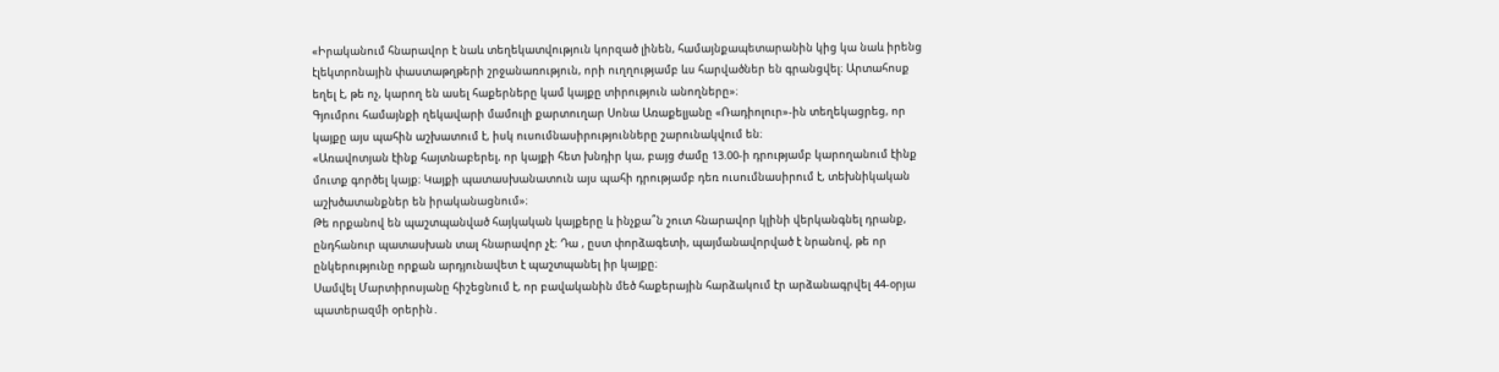«Իրականում հնարավոր է նաև տեղեկատվություն կորզած լինեն, համայնքապետարանին կից կա նաև իրենց էլեկտրոնային փաստաթղթերի շրջանառություն, որի ուղղությամբ ևս հարվածներ են գրանցվել։ Արտահոսք եղել է, թե ոչ, կարող են ասել հաքերները կամ կայքը տիրություն անողները»։
Գյումրու համայնքի ղեկավարի մամուլի քարտուղար Սոնա Առաքելյանը «Ռադիոլուր»-ին տեղեկացրեց, որ կայքը այս պահին աշխատում է, իսկ ուսումնասիրությունները շարունակվում են։
«Առավոտյան էինք հայտնաբերել, որ կայքի հետ խնդիր կա, բայց ժամը 13.00-ի դրությամբ կարողանում էինք մուտք գործել կայք։ Կայքի պատասխանատուն այս պահի դրությամբ դեռ ուսումնասիրում է, տեխնիկական աշխծատանքներ են իրականացնում»։
Թե որքանով են պաշտպանված հայկական կայքերը և ինչքա՞ն շուտ հնարավոր կլինի վերկանգնել դրանք, ընդհանուր պատասխան տալ հնարավոր չէ։ Դա , ըստ փորձագետի, պայմանավորված է նրանով, թե որ ընկերությունը որքան արդյունավետ է պաշտպանել իր կայքը։
Սամվել Մարտիրոսյանը հիշեցնում է, որ բավականին մեծ հաքերային հարձակում էր արձանագրվել 44-օրյա պատերազմի օրերին․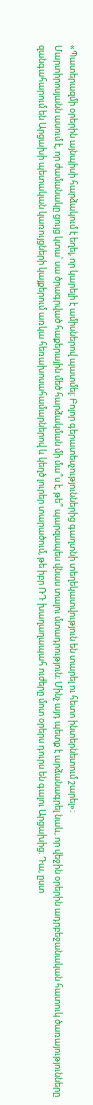«Պատերազմի օրերին այնպիսի հարձակում է եղել, որ կարելի է ամիսներով պատմել։ Բոլոր գերատեսչություններից գաղտնի տեղեկատվություն են տարել ու հետո ինտերնետում շարել»։
Մարտիրոսյանն ասում է, որ ժամանակը ցույց կտա՝ սա ծրագրված հաքերային մեծ հարձակման մի մա՞ս է, թե՞ պարզապես վնաս տալու մտադրություն։ Մինչ այդ պետք է արձանագրել նաև, որ վեջին օրերին ադրբեջանական հատուկ ծառայությունները զանգահարում են Արցախի պետական կառույցների կայքերում առկա հեռախոսահամարներով և կեղծ լուրեր տարածում, թե իբր ՌԴ խաղաղապահ ուժերը մոտ օրերս դուրս են գալու Արցախից։ Դա, ըստ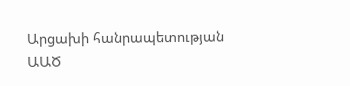Արցախի հանրապետության ԱԱԾ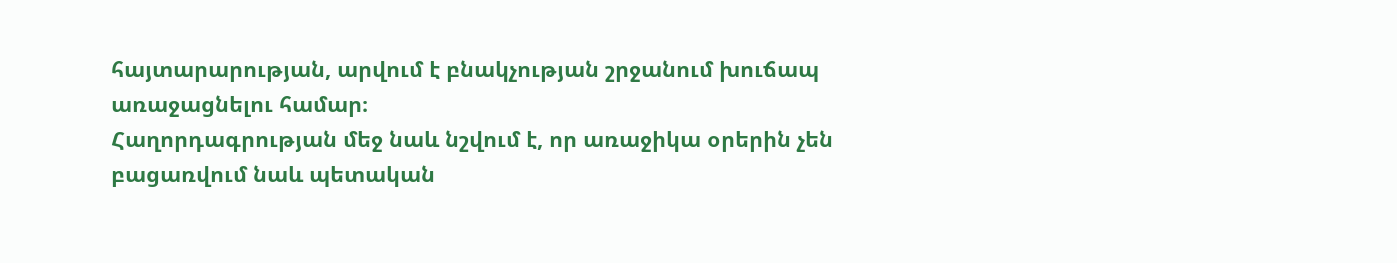հայտարարության, արվում է բնակչության շրջանում խուճապ առաջացնելու համար։
Հաղորդագրության մեջ նաև նշվում է, որ առաջիկա օրերին չեն բացառվում նաև պետական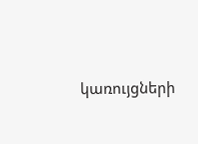կառույցների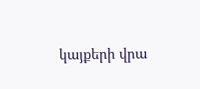կայքերի վրա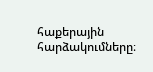հաքերային հարձակումները։